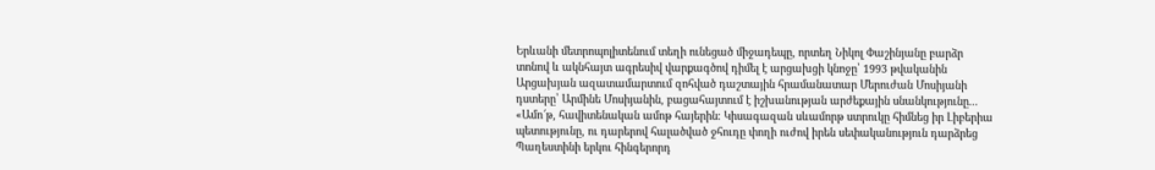Երևանի մետրոպոլիտենում տեղի ունեցած միջադեպը, որտեղ Նիկոլ Փաշինյանը բարձր տոնով և ակնհայտ ագրեսիվ վարքագծով դիմել է արցախցի կնոջը՝ 1993 թվականին Արցախյան ազատամարտում զոհված դաշտային հրամանատար Մերուժան Մոսիյանի դստերը՝ Արմինե Մոսիյանին, բացահայտում է իշխանության արժեքային սնանկությունը...
«Ամո՜թ, հավիտենական ամոթ հայերին։ Կիսագազան սևամորթ ստրուկը հիմնեց իր Լիբերիա պետությունը, ու դարերով հալածված ջհուդը փողի ուժով իրեն սեփականություն դարձրեց Պաղեստինի երկու հինգերորդ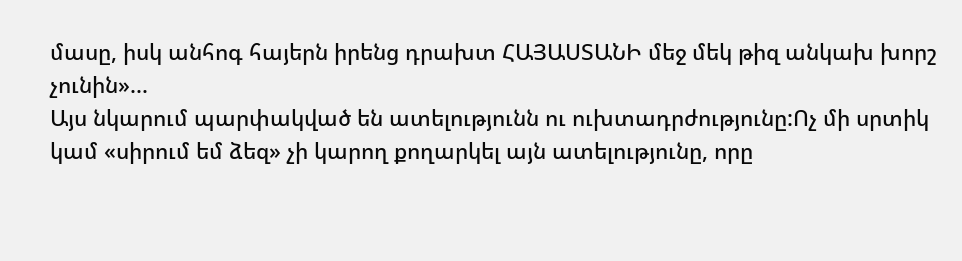մասը, իսկ անհոգ հայերն իրենց դրախտ ՀԱՅԱՍՏԱՆԻ մեջ մեկ թիզ անկախ խորշ չունին»...
Այս նկարում պարփակված են ատելությունն ու ուխտադրժությունը:Ոչ մի սրտիկ կամ «սիրում եմ ձեզ» չի կարող քողարկել այն ատելությունը, որը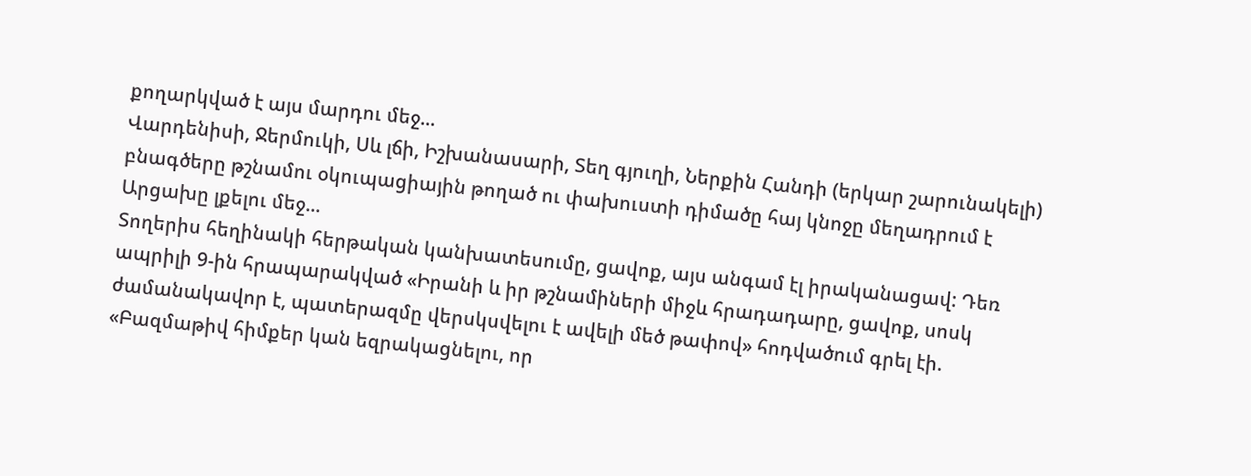քողարկված է այս մարդու մեջ...
Վարդենիսի, Ջերմուկի, Սև լճի, Իշխանասարի, Տեղ գյուղի, Ներքին Հանդի (երկար շարունակելի) բնագծերը թշնամու օկուպացիային թողած ու փախուստի դիմածը հայ կնոջը մեղադրում է Արցախը լքելու մեջ...
Տողերիս հեղինակի հերթական կանխատեսումը, ցավոք, այս անգամ էլ իրականացավ: Դեռ ապրիլի 9-ին հրապարակված «Իրանի և իր թշնամիների միջև հրադադարը, ցավոք, սոսկ ժամանակավոր է, պատերազմը վերսկսվելու է ավելի մեծ թափով» հոդվածում գրել էի. «Բազմաթիվ հիմքեր կան եզրակացնելու, որ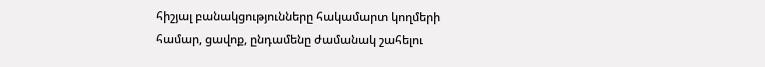հիշյալ բանակցությունները հակամարտ կողմերի համար, ցավոք, ընդամենը ժամանակ շահելու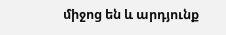միջոց են և արդյունք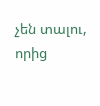չեն տալու, որից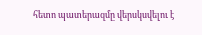հետո պատերազմը վերսկսվելու է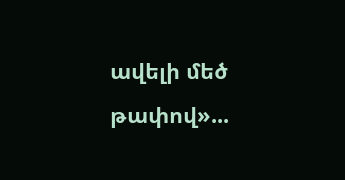ավելի մեծ թափով»...